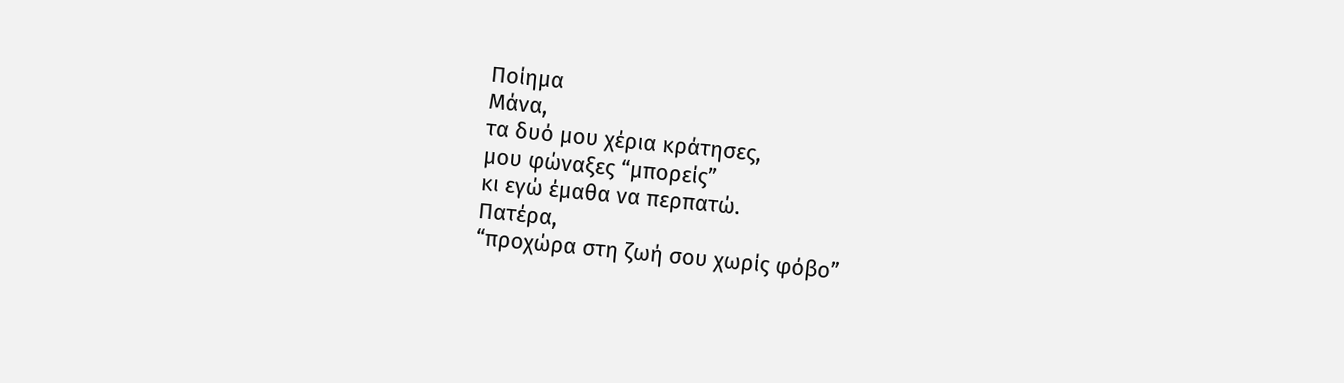Ποίημα
Μάνα,
τα δυό μου χέρια κράτησες,
μου φώναξες “μπορείς”
κι εγώ έμαθα να περπατώ.
Πατέρα,
“προχώρα στη ζωή σου χωρίς φόβο”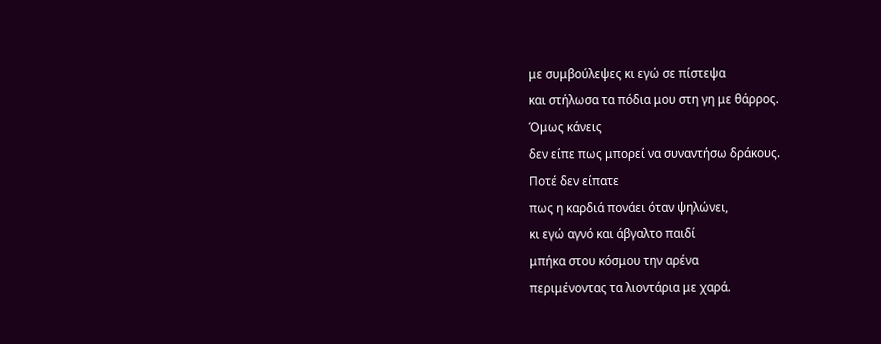με συμβούλεψες κι εγώ σε πίστεψα
και στήλωσα τα πόδια μου στη γη με θάρρος.
Όμως κάνεις
δεν είπε πως μπορεί να συναντήσω δράκους.
Ποτέ δεν είπατε
πως η καρδιά πονάει όταν ψηλώνει,
κι εγώ αγνό και άβγαλτο παιδί
μπήκα στου κόσμου την αρένα
περιμένοντας τα λιοντάρια με χαρά.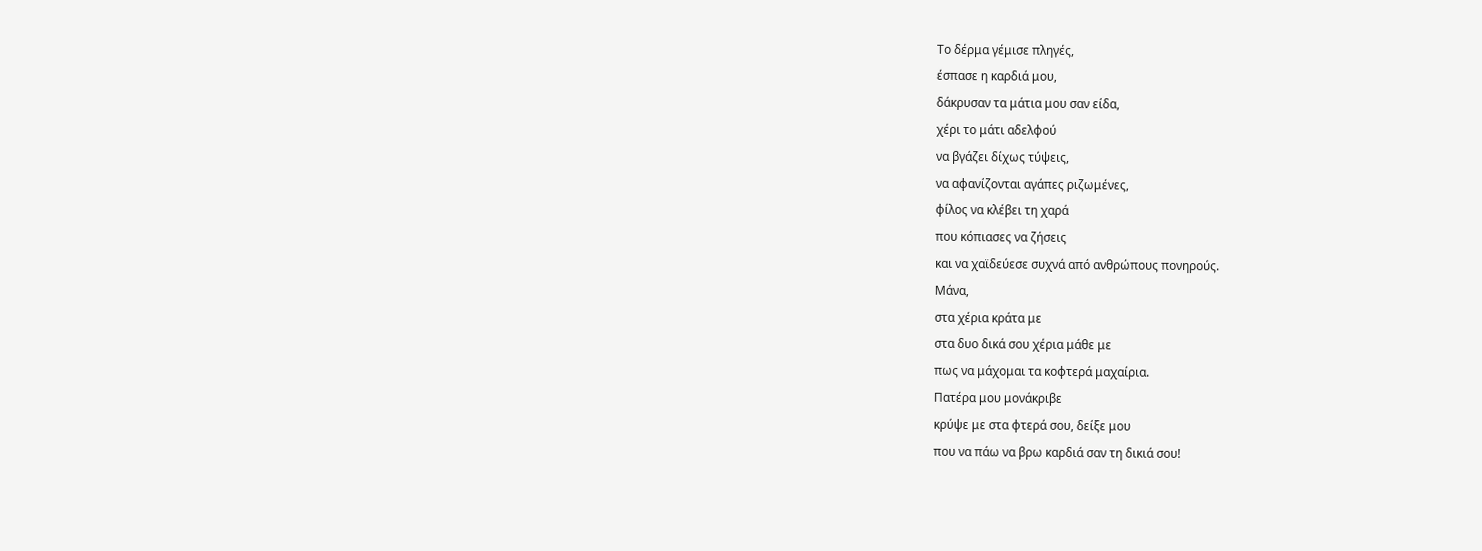Το δέρμα γέμισε πληγές,
έσπασε η καρδιά μου,
δάκρυσαν τα μάτια μου σαν είδα,
χέρι το μάτι αδελφού
να βγάζει δίχως τύψεις,
να αφανίζονται αγάπες ριζωμένες,
φίλος να κλέβει τη χαρά
που κόπιασες να ζήσεις
και να χαϊδεύεσε συχνά από ανθρώπους πονηρούς.
Μάνα,
στα χέρια κράτα με
στα δυο δικά σου χέρια μάθε με
πως να μάχομαι τα κοφτερά μαχαίρια.
Πατέρα μου μονάκριβε
κρύψε με στα φτερά σου, δείξε μου
που να πάω να βρω καρδιά σαν τη δικιά σου!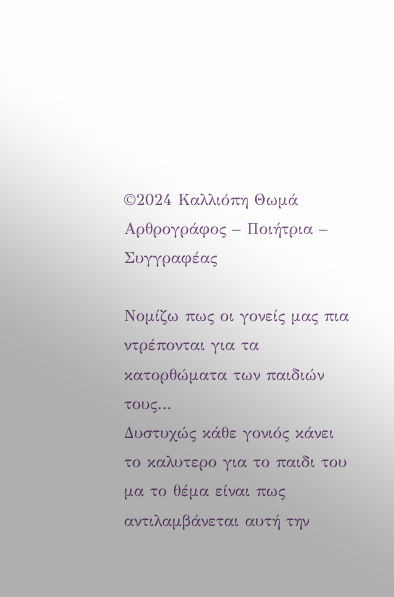©2024 Καλλιόπη Θωμά
Αρθρογράφος – Ποιήτρια – Συγγραφέας

Νομίζω πως οι γονείς μας πια ντρέπονται για τα κατορθώματα των παιδιών τους…
Δυστυχώς κάθε γονιός κάνει το καλυτερο για το παιδι του μα το θέμα είναι πως αντιλαμβάνεται αυτή την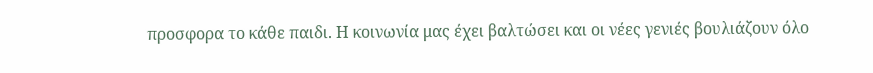προσφορα το κάθε παιδι. Η κοινωνία μας έχει βαλτώσει και οι νέες γενιές βουλιάζουν όλο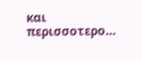και περισσοτερο…